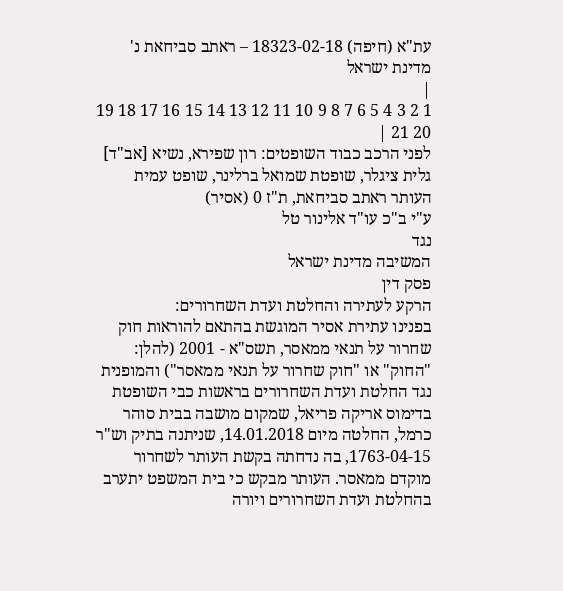עת"א (חיפה) 18323-02-18 – ראתב סביחאת נ' מדינת ישראל
|
1 2 3 4 5 6 7 8 9 10 11 12 13 14 15 16 17 18 19 20 21 |
לפני הרכב כבוד השופטים: רון שפירא, נשיא [אב"ד] גלית ציגלר, שופטת שמואל ברלינר, שופט עמית
העותר ראתב סביחאת, ת"ז 0 (אסיר)
ע"י ב"כ עו"ד אלינור טל
נגד
המשיבה מדינת ישראל
פסק דין
הרקע לעתירה והחלטת ועדת השחרורים:
בפנינו עתירת אסיר המוגשת בהתאם להוראות חוק שחרור על תנאי ממאסר, תשס"א - 2001 (להלן: "החוק" או "חוק שחרור על תנאי ממאסר") והמופנית נגד החלטת ועדת השחרורים בראשות כבי השופטת בדימוס אריקה פריאל, שמקום מושבה בבית סוהר כרמל, החלטה מיום 14.01.2018, שניתנה בתיק וש"ר 1763-04-15, בה נדחתה בקשת העותר לשחרור מוקדם ממאסר. העותר מבקש כי בית המשפט יתערב בהחלטת ועדת השחרורים ויורה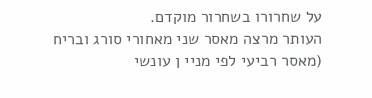על שחרורו בשחרור מוקדם.
העותר מרצה מאסר שני מאחורי סורג ובריח (מאסר רביעי לפי מניי ן עונשי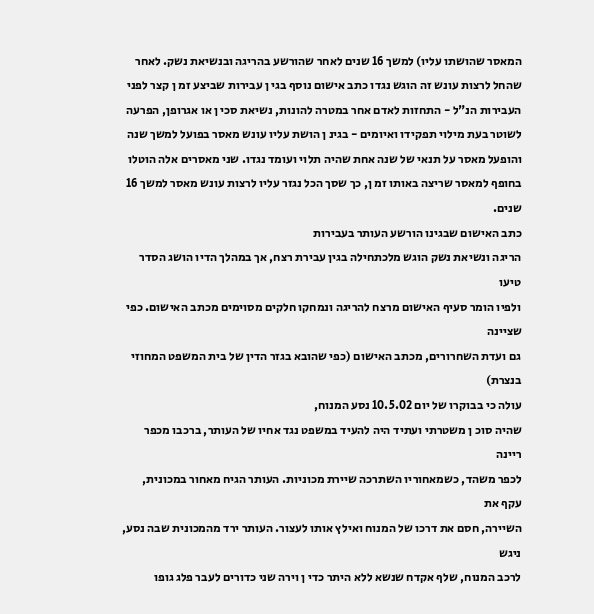המאסר שהושתו עליו) למשך 16 שנים לאחר שהורשע בהריגה ובנשיאת נשק. לאחר שהחל לרצות עונש זה הוגש נגדו כתב אישום נוסף בגי ן עבירות שביצע זמ ן קצר לפני העבירות הנ"ל - התחזות לאדם אחר במטרה להונות, נשיאת סכי ן או אגרופן, הפרעה לשוטר בעת מילוי תפקידו ואיומים - בגינ ן הושת עליו עונש מאסר בפועל למשך שנה והופעל מאסר על תנאי של שנה אחת שהיה תלוי ועומד נגדו. שני מאסרים אלה הוטלו בחופף למאסר שריצה באותו זמ ן, כך שסך הכל נגזר עליו לרצות עונש מאסר למשך 16 שנים.
כתב האישום שבגינו הורשע העותר בעבירות
הריגה ונשיאת נשק הוגש מלכתחילה בגין עבירת רצח, אך במהלך הדיו הושג הסדר טיעו
ולפיו הומר סעיף האישום מרצח להריגה ונמחקו חלקים מסוימים מכתב האישום. כפי שציינה
גם ועדת השחרורים, מכתב האישום (כפי שהובא בגזר הדין של בית המשפט המחוזי בנצרת)
עולה כי בבוקרו של יום 10.5.02 נסע המנוח,
שהיה סוכ ן משטרתי ועתיד היה להעיד במשפט נגד אחיו של העותר, ברכבו מכפר ריינה
לכפר משהד, כשמאחוריו השתרכה שיירת מכוניות. העותר הגיח מאחור במכונית, עקף את
השיירה, חסם את דרכו של המנוח ואילץ אותו לעצור. העותר ירד מהמכונית שבה נסע, ניגש
לרכב המנוח, שלף אקדח שנשא ללא היתר כדי ן וירה שני כדורים לעבר פלג גופו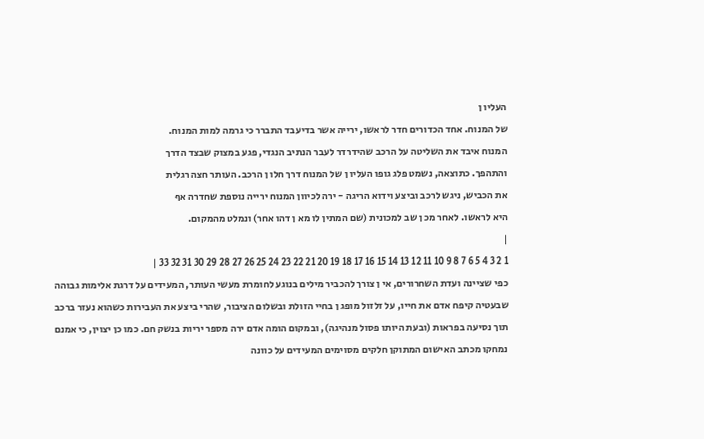העליו ן
של המנוח. אחד הכדורים חדר לראשו, ירייה אשר בדיעבד התברר כי גרמה למות המנוח.
המנוח איבד את השליטה על הרכב שהידרדר לעבר הנתיב הנגדי, פגע במצוק שבצד הדרך
והתהפך. כתוצאה, נשמט פלג גופו העליו ן של המנוח דרך חלו ן הרכב. העותר חצה רגלית
את הכביש, ניגש לרכב וביצע וידוא הריגה - ירה לכיוון המנוח ירייה נוספת שחדרה אף
היא לראשו. לאחר מכ ן שב למכונית (שם המתין לו מא ן דהו אחר) ונמלט מהמקום.
|
1 2 3 4 5 6 7 8 9 10 11 12 13 14 15 16 17 18 19 20 21 22 23 24 25 26 27 28 29 30 31 32 33 |
כפי שציינה ועדת השחרורים, אי ן צורך להכביר מילים בנוגע לחומרת מעשי העותר, המעידים על דרגת אלימות גבוהה שבעטיה קיפח אדם את חייו, על זלזול מופג ן בחיי הזולת ובשלום הציבור, שהרי ביצע את העבירות כשהוא נעזר ברכב תוך נסיעה בפראות (ובעת היותו פסול מנהיגה), ובמקום הומה אדם ירה מספר יריות בנשק חם. כמו כן יצוין, כי אמנם נמחקו מכתב האישום המתוקן חלקים מסוימים המעידים על כוונה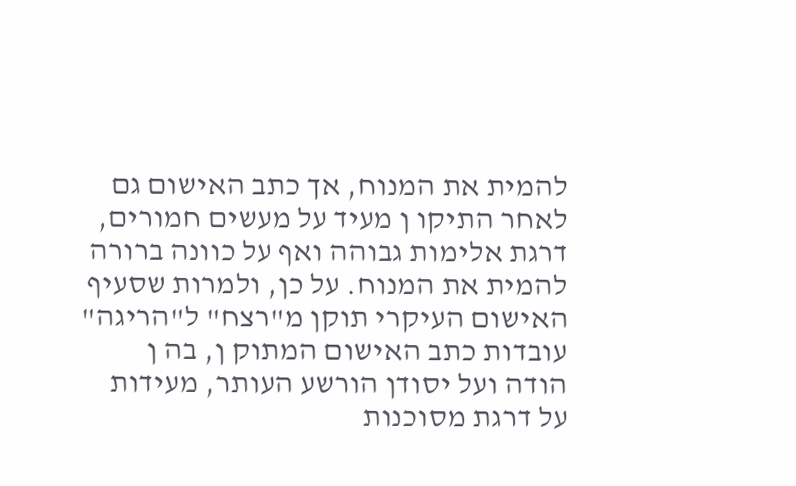להמית את המנוח, אך כתב האישום גם לאחר התיקו ן מעיד על מעשים חמורים, דרגת אלימות גבוהה ואף על כוונה ברורה להמית את המנוח. על כן, ולמרות שסעיף האישום העיקרי תוקן מ"רצח" ל"הריגה" עובדות כתב האישום המתוק ן, בה ן הודה ועל יסודן הורשע העותר, מעידות על דרגת מסוכנות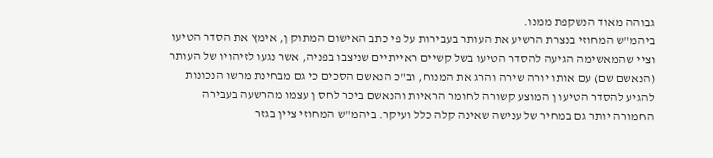גבוהה מאוד הנשקפת ממנו.
ביהמ"ש המחוזי בנצרת הרשיע את העותר בעבירות על פי כתב האישום המתוק ן, אימץ את הסדר הטיעו וציי שהמאשימה הגיעה להסדר הטיעו בשל קשיים ראייתיים שניצבו בפניה, אשר נגעו לזיהויו של העותר (הנאשם שם) עם אותו יורה שירה והרג את המנוח, וב"כ הנאשם הסכים כי גם מבחינת מרשו הנכונות להגיע להסדר הטיעו ן המוצע קשורה לחומר הראיות והנאשם ביכר לחס ן עצמו מהרשעה בעבירה החמורה יותר גם במחיר של ענישה שאינה קלה כלל ועיקר. ביהמ"ש המחוזי ציין בגזר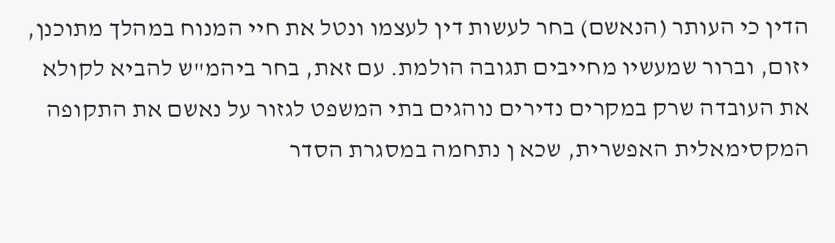הדין כי העותר (הנאשם) בחר לעשות דין לעצמו ונטל את חיי המנוח במהלך מתוכנן, יזום, וברור שמעשיו מחייבים תגובה הולמת. עם זאת, בחר ביהמ"ש להביא לקולא את העובדה שרק במקרים נדירים נוהגים בתי המשפט לגזור על נאשם את התקופה המקסימאלית האפשרית, שכא ן נתחמה במסגרת הסדר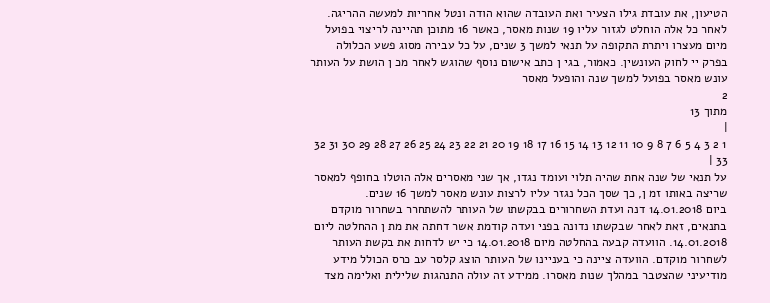הטיעון, את עובדת גילו הצעיר ואת העובדה שהוא הודה ונטל אחריות למעשה ההריגה. לאחר כל אלה הוחלט לגזור עליו 19 שנות מאסר, כאשר 16 מתוכן תהיינה לריצוי בפועל מיום מעצרו ויתרת התקופה על תנאי למשך 3 שנים, על כל עבירה מסוג פשע הכלולה בפרק יי לחוק העונשין. כאמור, בגי ן כתב אישום נוסף שהוגש לאחר מכ ן הושת על העותר עונש מאסר בפועל למשך שנה והופעל מאסר
2
מתוך 13
|
1 2 3 4 5 6 7 8 9 10 11 12 13 14 15 16 17 18 19 20 21 22 23 24 25 26 27 28 29 30 31 32 33 |
על תנאי של שנה אחת שהיה תלוי ועומד נגדו, אך שני מאסרים אלה הוטלו בחופף למאסר שריצה באותו זמ ן, כך שסך הכל נגזר עליו לרצות עונש מאסר למשך 16 שנים.
ביום 14.01.2018 דנה ועדת השחרורים בבקשתו של העותר להשתחרר בשחרור מוקדם בתנאים, זאת לאחר שבקשתו נדונה בפני ועדה קודמת אשר דחתה את מת ן ההחלטה ליום 14.01.2018. הוועדה קבעה בהחלטה מיום 14.01.2018 כי יש לדחות את בקשת העותר לשחרור מוקדם. הוועדה ציינה כי בעניינו של העותר הוצג קלסר עב כרס הכולל מידע מודיעיני שהצטבר במהלך שנות מאסרו. ממידע זה עולה התנהגות שלילית ואלימה מצד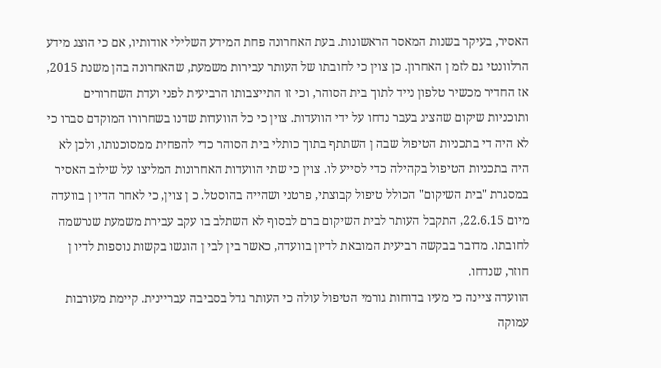האסיר, בעיקר בשנות המאסר הראשונות. בעת האחרונה פחת המידע השלילי אודותיו, אם כי הוצג מידע הרלוונטי גם לזמ ן האחרון. כן צוין כי לחובתו של העותר עבירות משמעת, שהאחרונה בהן משנת 2015, אז החדיר מכשיר טלפון נייד לתוך בית הסוהר, וכי זו התייצבותו הרביעית לפני ועדת השחרורים ותוכניות שיקום שהציג בעבר נדחו על ידי הוועדות. צוין כי כל הוועדות שדנו בשחרורו המוקדם סברו כי לא היה די בתכניות הטיפול שבה ן השתתף בתוך כותלי בית הסוהר כדי להפחית ממסוכנותו, ולכן לא היה בתכניות הטיפול בקהילה כדי לסייע לו. צוין כי שתי הוועדות האחרונות המליצו על שילוב האסיר במסגרת "בית השיקום" הכולל טיפול קבוצתי, פרטני ושהייה בהוסטל. כ ן צוין, כי לאחר הדיו ן בוועדה מיום 22.6.15, התקבל העותר לבית השיקום ברם לבסוף לא השתלב בו עקב עבירת משמעת שנרשמה לחובתו. מדובר בבקשה רביעית המובאת לדיון בוועדה, כאשר בין לבי ן הוגשו בקשות נוספות לדיו ן חוזר, שנדחו.
הוועדה ציינה כי מעיו בדוחות גורמי הטיפול עולה כי העותר גדל בסביבה עבריינית. קיימת מעורבות עמוקה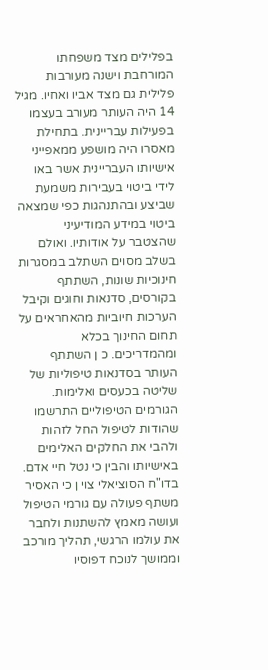בפלילים מצד משפחתו המורחבת וישנה מעורבות פלילית גם מצד אביו ואחיו. מגיל 14 היה העותר מעורב בעצמו בפעילות עבריינית. בתחילת מאסרו היה מושפע ממאפייני אישיותו העבריינית אשר באו לידי ביטוי בעבירות משמעת שביצע ובהתנהגות כפי שמצאה ביטוי במידע המודיעיני שהצטבר על אודותיו. ואולם בשלב מסוים השתלב במסגרות חינוכיות שונות, השתתף בקורסים, סדנאות וחוגים וקיבל הערכות חיוביות מהאחראים על תחום החינוך בכלא ומהמדריכים. כ ן השתתף העותר בסדנאות טיפוליות של שליטה בכעסים ואלימות. הגורמים הטיפוליים התרשמו שהודות לטיפול החל לזהות ולהבי את החלקים האלימים באישיותו והבין כי נטל חיי אדם. בדו"ח הסוציאלי צוי ן כי האסיר משתף פעולה עם גורמי הטיפול ועושה מאמץ להשתנות ולחבר את עולמו הרגשי, תהליך מורכב וממושך לנוכח דפוסיו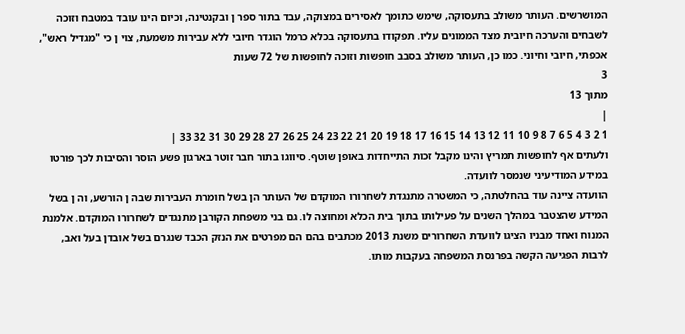המושרשים. העותר משולב בתעסוקה, שימש כתומך לאסירים במצוקה, עבד בתור ספר ן ובקנטינה, וכיום הינו עובד במטבח וזוכה לשבחים והערכה חיובית מצד הממונים עליו. תפקודו בתעסוקה בכלא כרמל הוגדר חיובי ללא עבירות משמעת, צוי ן כי "מגדיל ראש", אכפתי, חיובי וחיוני. כמו כן, העותר משולב בסבב חופשות וזוכה לחופשות של 72 שעות
3
מתוך 13
|
1 2 3 4 5 6 7 8 9 10 11 12 13 14 15 16 17 18 19 20 21 22 23 24 25 26 27 28 29 30 31 32 33 |
ולעתים אף לחופשות תמריץ והינו מקבל זכות התייחדות באופן שוטף. סיווגו בתור חבר זוטר בארגון פשע הוסר והסיבות לכך פורטו במידע המודיעיני שנמסר לוועדה.
הוועדה ציינה עוד בהחלטתה, כי המשטרה מתנגדת לשחרורו המוקדם של העותר הן בשל חומרת העבירות שבה ן הורשע, וה ן בשל המידע שהצטבר במהלך השנים על פעילותו בתוך בית הכלא ומחוצה לו. גם בני משפחת הקורבן מתנגדים לשחרורו המוקדם. אלמנת המנוח ואחד מבניו הציגו לוועדת השחרורים משנת 2013 מכתבים בהם הם מפרטים את הנזק הכבד שנגרם בשל אובדן בעל ואב, לרבות הפגיעה הקשה בפרנסת המשפחה בעקבות מותו.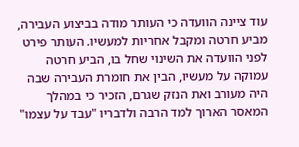עוד ציינה הוועדה כי העותר מודה בביצוע העבירה, מביע חרטה ומקבל אחריות למעשיו. העותר פירט לפני הוועדה את השינוי שחל בו, הביע חרטה עמוקה על מעשיו, הבין את חומרת העבירה שבה היה מעורב ואת הנזק שגרם, הזכיר כי במהלך המאסר הארוך למד הרבה ולדבריו "עבד על עצמו"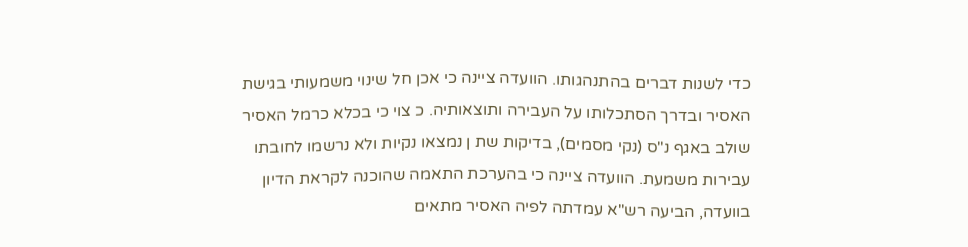כדי לשנות דברים בהתנהגותו. הוועדה ציינה כי אכן חל שינוי משמעותי בגישת האסיר ובדרך הסתכלותו על העבירה ותוצאותיה. כ צוי כי בכלא כרמל האסיר שולב באגף נ"ס (נקי מסמים), בדיקות שת ן נמצאו נקיות ולא נרשמו לחובתו עבירות משמעת. הוועדה ציינה כי בהערכת התאמה שהוכנה לקראת הדיון בוועדה, הביעה רש"א עמדתה לפיה האסיר מתאים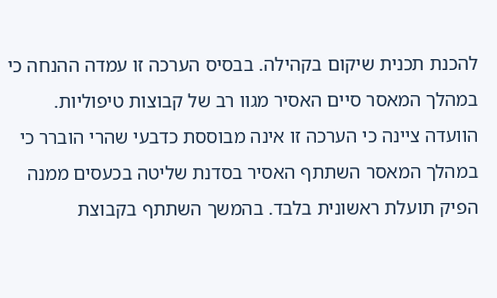להכנת תכנית שיקום בקהילה. בבסיס הערכה זו עמדה ההנחה כי במהלך המאסר סיים האסיר מגוו רב של קבוצות טיפוליות. הוועדה ציינה כי הערכה זו אינה מבוססת כדבעי שהרי הוברר כי במהלך המאסר השתתף האסיר בסדנת שליטה בכעסים ממנה הפיק תועלת ראשונית בלבד. בהמשך השתתף בקבוצת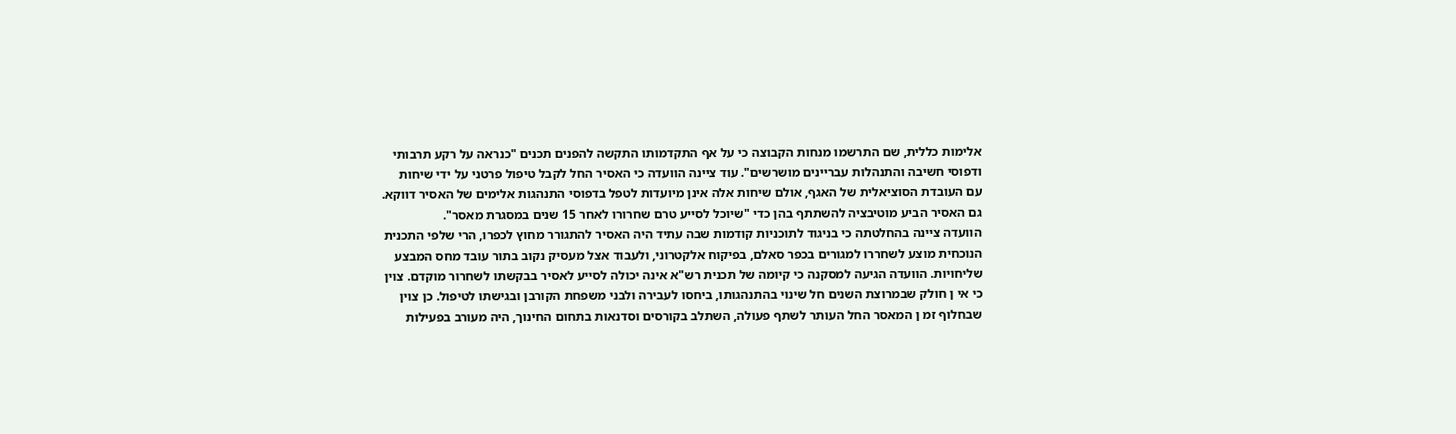אלימות כללית, שם התרשמו מנחות הקבוצה כי על אף התקדמותו התקשה להפנים תכנים "כנראה על רקע תרבותי ודפוסי חשיבה והתנהלות עבריינים מושרשים". עוד ציינה הוועדה כי האסיר החל לקבל טיפול פרטני על ידי שיחות עם העובדת הסוציאלית של האגף, אולם שיחות אלה אינן מיועדות לטפל בדפוסי התנהגות אלימים של האסיר דווקא. גם האסיר הביע מוטיבציה להשתתף בהן כדי "שיוכל לסייע טרם שחרורו לאחר 15 שנים במסגרת מאסר".
הוועדה ציינה בהחלטתה כי בניגוד לתוכניות קודמות שבה עתיד היה האסיר להתגורר מחוץ לכפרו, הרי שלפי התכנית הנוכחית מוצע לשחררו למגורים בכפר סאלם, בפיקוח אלקטרוני, ולעבוד אצל מעסיק נקוב בתור עובד מחס המבצע שליחויות. הוועדה הגיעה למסקנה כי קיומה של תכנית רש"א אינה יכולה לסייע לאסיר בבקשתו לשחרור מוקדם. צוין כי אי ן חולק שבמרוצת השנים חל שינוי בהתנהגותו, ביחסו לעבירה ולבני משפחת הקורבן ובגישתו לטיפול. כן צוין שבחלוף זמ ן המאסר החל העותר לשתף פעולה, השתלב בקורסים וסדנאות בתחום החינוך, היה מעורב בפעילות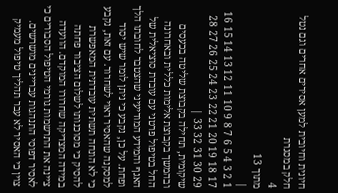חיונית וחיובית למען אסירים אחרים וגם נטל חלק במסגרת
4
מתוך 13
|
1 2 3 4 5 6 7 8 9 10 11 12 13 14 15 16 17 18 19 20 21 22 23 24 25 26 27 28 29 30 31 32 33 |
שיקומית, תחילה בקבוצת שליטה בכעסים ובהמשך בקבוצת אלימות כללית ובאחרונה החל בטיפול פרטני עם עובדת סוציאלית של האגף והמידע המודיעיני שהצטבר לחובתו הלך ופחת. על כן, נקבע כי ניתן לומר שיש יסוד למסקנה שהאסיר ראוי לשחרור. עם זאת, נקבע כי לא הונחה תשתית עובדתית המאפשרת להסיק כי מסוכנותו לשלום הציבור פחתה במידה המצדיקה שחרורו המוקדם. הוועדה ציינה את התרשמות גורמי הטיפול הסבורים כי לאסיר דפוסי התנהגות עבריינים מושרשים. צוין כי האסיר לא עבר תהליך טיפול מעמיק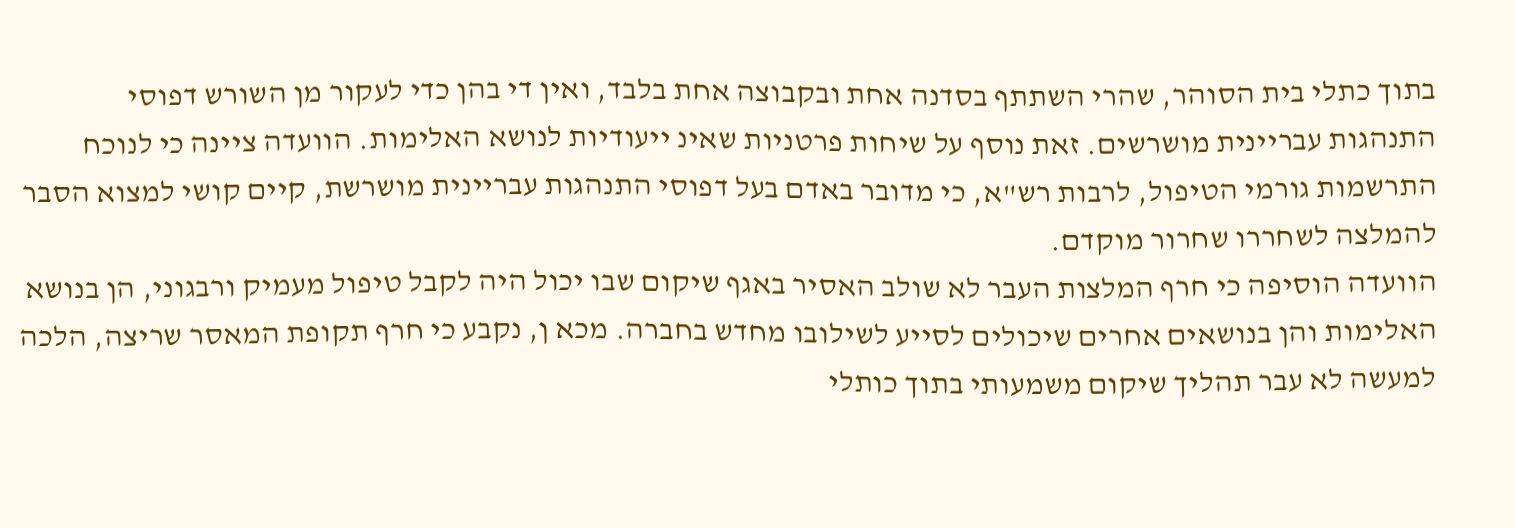בתוך כתלי בית הסוהר, שהרי השתתף בסדנה אחת ובקבוצה אחת בלבד, ואין די בהן כדי לעקור מן השורש דפוסי התנהגות עבריינית מושרשים. זאת נוסף על שיחות פרטניות שאינ ייעודיות לנושא האלימות. הוועדה ציינה כי לנוכח התרשמות גורמי הטיפול, לרבות רש"א, כי מדובר באדם בעל דפוסי התנהגות עבריינית מושרשת, קיים קושי למצוא הסבר להמלצה לשחררו שחרור מוקדם.
הוועדה הוסיפה כי חרף המלצות העבר לא שולב האסיר באגף שיקום שבו יכול היה לקבל טיפול מעמיק ורבגוני, הן בנושא האלימות והן בנושאים אחרים שיכולים לסייע לשילובו מחדש בחברה. מכא ן, נקבע כי חרף תקופת המאסר שריצה, הלכה למעשה לא עבר תהליך שיקום משמעותי בתוך כותלי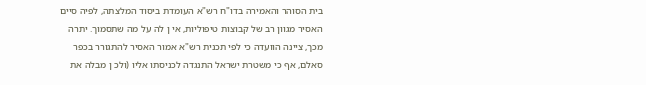בית הסוהר והאמירה בדו"ח רש"א העומדת ביסוד המלצתה, לפיה סיים האסיר מגוון רב של קבוצות טיפוליות, אי ן לה על מה שתסמוך. יתרה מכך, ציינה הוועדה כי לפי תכנית רש"א אמור האסיר להתגורר בכפר סאלם, אף כי משטרת ישראל התנגדה לכניסתו אליו (ולכ ן מבלה את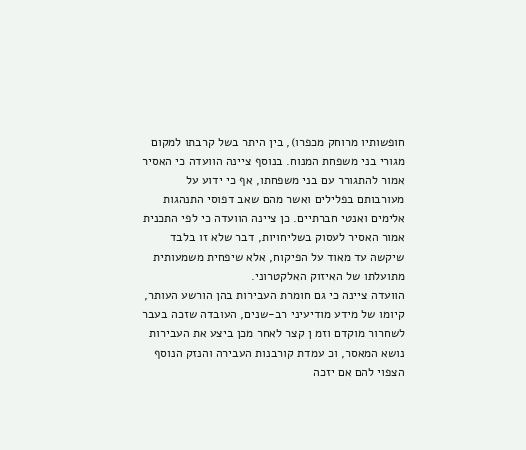חופשותיו מרוחק מכפרו), בין היתר בשל קרבתו למקום מגורי בני משפחת המנוח. בנוסף ציינה הוועדה כי האסיר אמור להתגורר עם בני משפחתו, אף כי ידוע על מעורבותם בפלילים ואשר מהם שאב דפוסי התנהגות אלימים ואנטי חברתיים. כן ציינה הוועדה כי לפי התכנית אמור האסיר לעסוק בשליחויות, דבר שלא זו בלבד שיקשה עד מאוד על הפיקוח, אלא שיפחית משמעותית מתועלתו של האיזוק האלקטרוני.
הוועדה ציינה כי גם חומרת העבירות בהן הורשע העותר, קיומו של מידע מודיעיני רב-שנים, העובדה שזכה בעבר לשחרור מוקדם וזמ ן קצר לאחר מכן ביצע את העבירות נושא המאסר, וכ עמדת קורבנות העבירה והנזק הנוסף הצפוי להם אם יזכה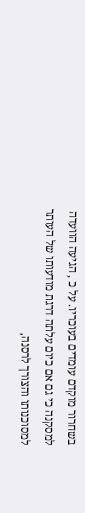בשחרור מוקדם עומדים בעוכריו. על כ , הגיעה הוועדה למסקנה כי גם אם כיום עלתה דרגת מודעותו של העותר למסוכנותו והצורך לרסנה,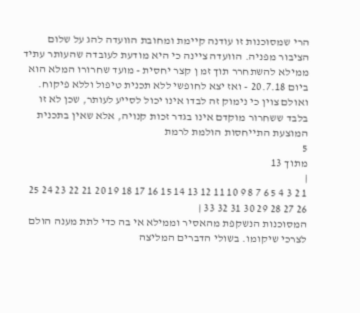הרי שמסוכנות זו עודנה קיימת ומחובת הוועדה להג על שלום הציבור מפניה. הוועדה ציינה כי היא מודעת לעובדה שהעותר עתיד ממילא להשתחרר תוך זמ ן קצר יחסית - מועד שחרורו המלא הוא ביום 20.7.18 - ואז יצא לחופשי ללא תכנית טיפול וללא פיקוח. ואולם צוין כי נימוק זה לבדו אינו יכול לסייע לעותר, שכן לא זו בלבד ששחרור מוקדם אינו בגדר זכות קנויה, אלא שאין בתכנית המוצעת התייחסות הולמת לרמת
5
מתוך 13
|
1 2 3 4 5 6 7 8 9 10 11 12 13 14 15 16 17 18 19 20 21 22 23 24 25 26 27 28 29 30 31 32 33 |
המסוכנות הנשקפת מהאסיר וממילא אי בה כדי לתת מענה הולם לצרכי שיקומו. בשולי הדברים המליצה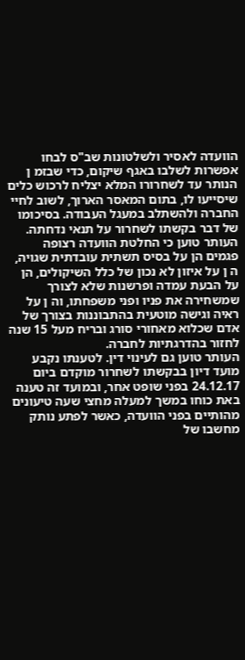הוועדה לאסיר ולשלטונות שב"ס לבחו אפשרות לשלבו באגף שיקום, כדי שבזמ ן הנותר עד לשחרורו המלא יצליח לרכוש כלים שיסייעו לו, בתום המאסר הארוך, לשוב לחיי החברה ולהשתלב במעגל העבודה. בסיכומו של דבר בקשתו לשחרור על תנאי נדחתה.
העותר טוען כי החלטת הוועדה רצופה פגמים הן על בסיס תשתית עובדתית שגויה, ה ן על איזון לא נכון של כלל השיקולים, הן על הבעת עמדה ופרשנות שלא לצורך שמשחירה את פניו ופני משפחתו, וה ן על ראיה וגישה מוטעית בהתבוננות בצורך של אדם שכלוא מאחורי סורג ובריח מעל 15 שנה לחזור בהדרגתיות לחברה.
העותר טוען גם לעינוי דין. לטענתו נקבע מועד דיון בבקשתו לשחרור מוקדם ביום 24.12.17 בפני שופט אחר, ובמועד זה טענה באת כוחו במשך למעלה מחצי שעה טיעונים מהותיים בפני הוועדה, כאשר לפתע נותק מחשבו של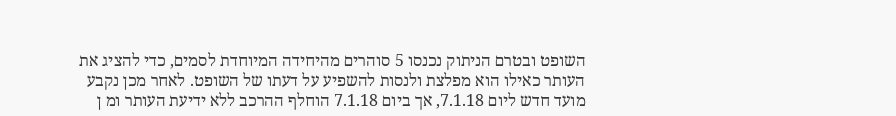השופט ובטרם הניתוק נכנסו 5 סוהרים מהיחידה המיוחדת לסמים, כדי להציג את העותר כאילו הוא מפלצת ולנסות להשפיע על דעתו של השופט. לאחר מכן נקבע מועד חדש ליום 7.1.18, אך ביום 7.1.18 הוחלף ההרכב ללא ידיעת העותר ומ ן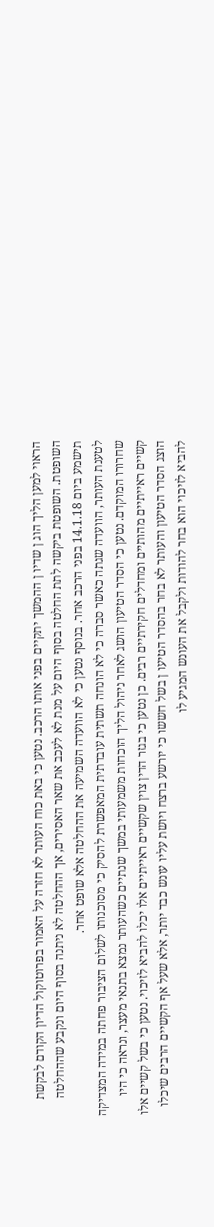הראוי למען הליך הוג ן שדיו ן ההמשך יתקיים בפני אותו הרכב. נטען כי באת כוח העותר לא חזרה על האמור בפרוטוקול הדיון הקודם לבקשת השופטת. השופטת ביקשה לתת החלטה בסוף היום על מנת לא לעכב את שאר האסירים, אך ההחלטה לא ניתנה בסוף היום ונקבע שההחלטה תישמע ביום 14.1.18 בפני הרכב אחר. בנוסף נטען כי לא הוועדה השמיעה את ההחלטה אלא שופט אחר.
לטענת העותר, הוועדה שגתה כאשר סברה כי לא הונחה תשתית עובדתית המאפשרת להסיק כי מסוכנותו לשלום הציבור פחתה במידה המצדיקה שחרורו המוקדם. נטען כי הסדר הטיעון הושג לאחר ניהול הליך הוכחות משמעותי במשך שנתיים כשהעותר נמצא בתנאי מעצר, ונראה כי היו קשיים ראייתיים מהותיים ומחדלים חקירתיים רבים. כן נטען כי בגזר הדין צוין שקשיים ראייתיים אלו יכלו להביא לזיכוי. נטען כי בשל קשיים אלו הוצג הסדר הטיעון והעותר לא בחר בהסדר הטיעו ן בשל חששו כי יורשע ברצח ויושת עליו עונש כבד יותר, אלא שעל אף הקשיים הרבים שיכלו להביא לזיכוי הוא בחר להודות ולקבל את העונש המגיע לו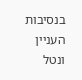בנסיבות העניין ונטל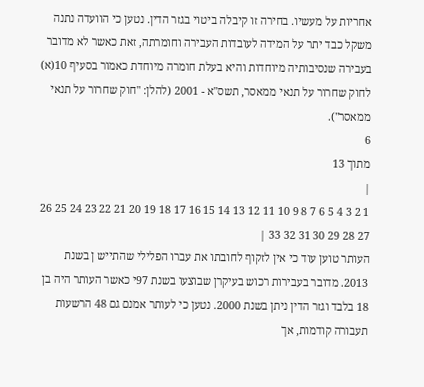אחריות על מעשיו. בחירה זו קיבלה ביטוי בגזר הדין. נטען כי הוועדה נתנה משקל כבד יתר על המידה לעובדות העבירה וחומרתה, זאת כאשר לא מדובר בעבירה שנסיבותיה מיוחדות והיא בעלת חומרה מיוחדת כאמור בסעיף 10(א) לחוק שחרור על תנאי ממאסר, תשס"א - 2001 (להלן: "חוק שחרור על תנאי ממאסר").
6
מתוך 13
|
1 2 3 4 5 6 7 8 9 10 11 12 13 14 15 16 17 18 19 20 21 22 23 24 25 26 27 28 29 30 31 32 33 |
העותר טוען עוד כי אין לזקוף לחובתו את עברו הפלילי שהתייש ן בשנת 2013. מדובר בעבירות רכוש בעיקרן שבוצעו בשנת 97י כאשר העותר היה בן 18 בלבד וגזר הדין ניתן בשנת 2000. נטען כי לעותר אמנם גם 48 הרשעות תעבורה קודמות, אך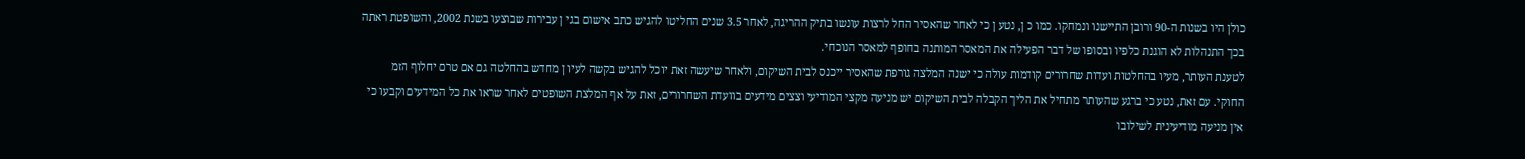כולן היו בשנות ה-90 ורובן התיישנו ונמחקו. כמו כ ן, נטע ן כי לאחר שהאסיר החל לרצות עונשו בתיק ההריגה, לאחר 3.5 שנים החליטו להגיש כתב אישום בגי ן עבירות שבוצעו בשנת 2002, והשופטת ראתה בכך התנהלות לא הוגנת כלפיו ובסופו של דבר הפעילה את המאסר המותנה בחופף למאסר הנוכחי.
לטענת העותר, מעיו בהחלטות ועדות שחרורים קודמות עולה כי ישנה המלצה גורפת שהאסיר ייכנס לבית השיקום, ולאחר שיעשה זאת יוכל להגיש בקשה לעיו ן מחדש בהחלטה גם אם טרם יחלוף הזמ החוקי. עם זאת, נטע כי ברגע שהעותר מתחיל את הליך הקבלה לבית השיקום יש מניעה מקצי המודיעי וצצים מידעים בוועדת השחרורים, זאת על אף המלצת השופטים לאחר שראו את כל המידעים וקבעו כי אין מניעה מודיעינית לשילובו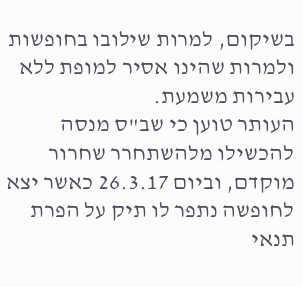בשיקום, למרות שילובו בחופשות ולמרות שהינו אסיר למופת ללא עבירות משמעת.
העותר טוען כי שב"ס מנסה להכשילו מלהשתחרר שחרור מוקדם, וביום 26.3.17 כאשר יצא לחופשה נתפר לו תיק על הפרת תנאי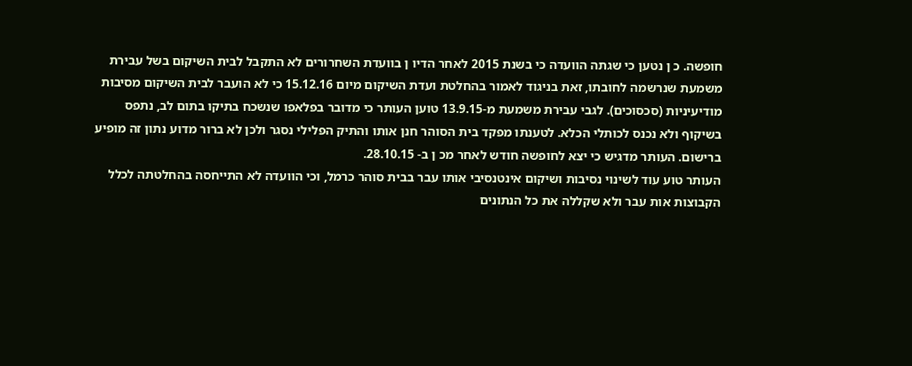חופשה. כ ן נטען כי שגתה הוועדה כי בשנת 2015 לאחר הדיו ן בוועדת השחרורים לא התקבל לבית השיקום בשל עבירת משמעת שנרשמה לחובתו, זאת בניגוד לאמור בהחלטת ועדת השיקום מיום 15.12.16 כי לא הועבר לבית השיקום מסיבות מודיעיניות (סכסוכים). לגבי עבירת משמעת מ-13.9.15 טוען העותר כי מדובר בפלאפו שנשכח בתיקו בתום לב, נתפס בשיקוף ולא נכנס לכותלי הכלא. לטענתו מפקד בית הסוהר חנן אותו והתיק הפלילי נסגר ולכן לא ברור מדוע נתון זה מופיע ברישום. העותר מדגיש כי יצא לחופשה חודש לאחר מכ ן ב- 28.10.15.
העותר טוע עוד לשינוי נסיבות ושיקום אינטנסיבי אותו עבר בבית סוהר כרמל, וכי הוועדה לא התייחסה בהחלטתה לכלל הקבוצות אות עבר ולא שקללה את כל הנתונים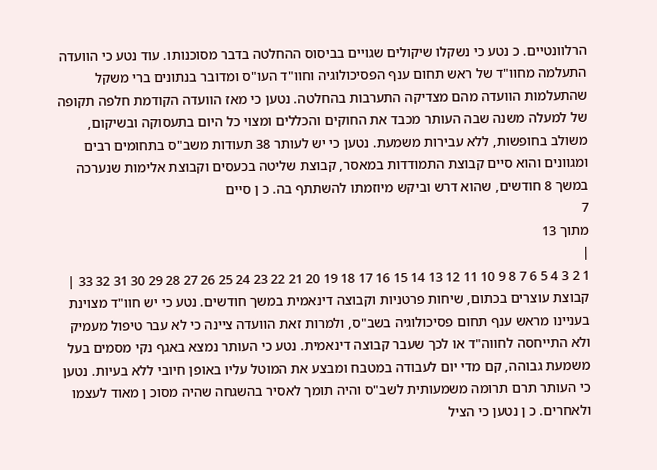הרלוונטיים. כ נטע כי נשקלו שיקולים שגויים בביסוס ההחלטה בדבר מסוכנותו. עוד נטע כי הוועדה התעלמה מחוו"ד של ראש תחום ענף הפסיכולוגיה וחוו"ד העו"ס ומדובר בנתונים ברי משקל שהתעלמות הוועדה מהם מצדיקה התערבות בהחלטה. נטען כי מאז הוועדה הקודמת חלפה תקופה של למעלה משנה שבה העותר מכבד את החוקים והכללים ומצוי כל היום בתעסוקה ובשיקום, משולב בחופשות, ללא עבירות משמעת. נטען כי יש לעותר 38 תעודות משב"ס בתחומים רבים ומגוונים והוא סיים קבוצת התמודדות במאסר, קבוצת שליטה בכעסים וקבוצת אלימות שנערכה במשך 8 חודשים, שהוא דרש וביקש מיוזמתו להשתתף בה. כ ן סיים
7
מתוך 13
|
1 2 3 4 5 6 7 8 9 10 11 12 13 14 15 16 17 18 19 20 21 22 23 24 25 26 27 28 29 30 31 32 33 |
קבוצת עוצרים בכתום, שיחות פרטניות וקבוצה דינאמית במשך חודשים. נטע כי יש חוו"ד מצוינת בעניינו מראש ענף תחום פסיכולוגיה בשב"ס, ולמרות זאת הוועדה ציינה כי לא עבר טיפול מעמיק ולא התייחסה לחווה"ד או לכך שעבר קבוצה דינאמית. נטע כי העותר נמצא באגף נקי מסמים בעל משמעת גבוהה, קם מדי יום לעבודה במטבח ומבצע את המוטל עליו באופן חיובי ללא בעיות. נטען כי העותר תרם תרומה משמעותית לשב"ס והיה תומך לאסיר בהשגחה שהיה מסוכ ן מאוד לעצמו ולאחרים. כ ן נטען כי הציל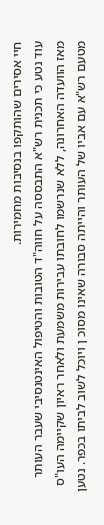חיי אסירים שהותקפו בנסיבות מחמירות.
עוד נטע כי תכנית רש"א התבססה על חווה"ד הטובות והטיפול האינטנסיבי שעבר העותר מאז הוועדה האחרונה, ללא שנרשמו לחובתו עבירות משמעת ולאחר ראיון שקיימה העו"ס מטעם רש"א עם אביו של העותר והייתה סבורה שאינו מסוכ ן ויוכל לשוב לביתו בכפר. נטען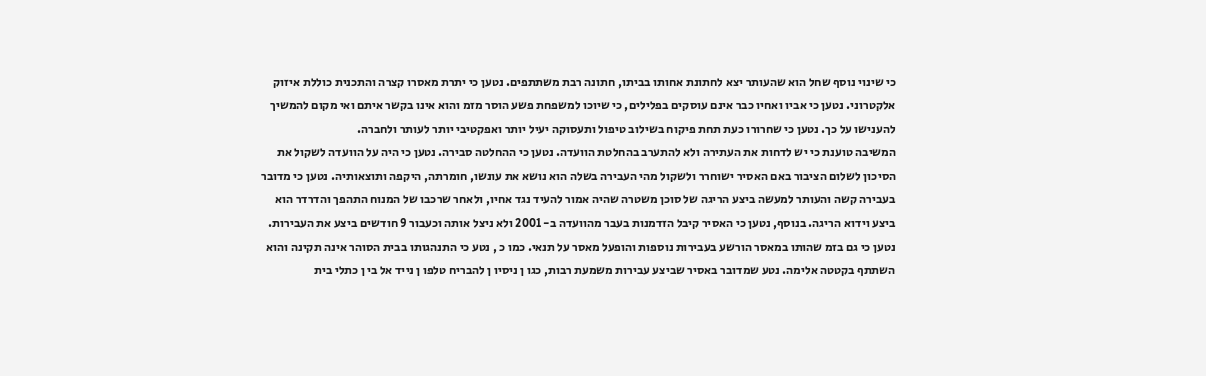כי שינוי נוסף שחל הוא שהעותר יצא לחתונת אחותו בביתו, חתונה רבת משתתפים. נטען כי יתרת מאסרו קצרה והתכנית כוללת איזוק אלקטרוני. נטען כי אביו ואחיו כבר אינם עוסקים בפלילים, כי שיוכו למשפחת פשע הוסר מזמ והוא אינו בקשר איתם ואי מקום להמשיך להענישו על כך. נטען כי שחרורו כעת תחת פיקוח בשילוב טיפול ותעסוקה יעיל יותר ואפקטיבי יותר לעותר ולחברה.
המשיבה טוענת כי יש לדחות את העתירה ולא להתערב בהחלטת הוועדה. נטען כי ההחלטה סבירה. נטען כי היה על הוועדה לשקול את הסיכון לשלום הציבור באם האסיר ישוחרר ולשקול מהי העבירה בשלה הוא נושא את עונשו, חומרתה, היקפה ותוצאותיה. נטען כי מדובר בעבירה קשה והעותר למעשה ביצע הריגה של סוכן משטרה שהיה אמור להעיד נגד אחיו, ולאחר שרכבו של המנוח התהפך והדרדר הוא ביצע וידוא הריגה. בנוסף, נטען כי האסיר קיבל הזדמנות בעבר מהוועדה ב- 2001 ולא ניצל אותה וכעבור 9 חודשים ביצע את העבירות. נטען כי גם בזמ שהותו במאסר הורשע בעבירות נוספות והופעל מאסר על תנאי. כמו כ , נטע כי התנהגותו בבית הסוהר אינה תקינה והוא השתתף בקטטה אלימה. נטע שמדובר באסיר שביצע עבירות משמעת רבות, כגו ן ניסיו ן להבריח טלפו ן נייד אל בי ן כתלי בית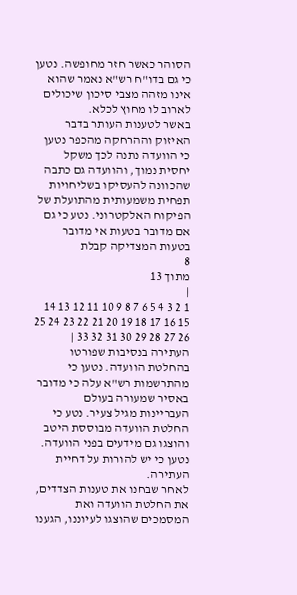הסוהר כאשר חזר מחופשה. נטען כי גם בדו"ח רש"א נאמר שהוא אינו מזהה מצבי סיכון שיכולים לארוב לו מחוץ לכלא.
באשר לטענות העותר בדבר האיזוק וההרחקה מהכפר נטען כי הוועדה נתנה לכך משקל יחסית נמוך, והוועדה גם כתבה שהכוונה להעסיקו בשליחויות תפחית משמעותית מהתועלת של הפיקוח האלקטרוני. נטע כי גם אם מדובר בטעות אי מדובר בטעות המצדיקה קבלת
8
מתוך 13
|
1 2 3 4 5 6 7 8 9 10 11 12 13 14 15 16 17 18 19 20 21 22 23 24 25 26 27 28 29 30 31 32 33 |
העתירה בנסיבות שפורטו בהחלטת הוועדה. נטען כי מהתרשמות רש"א עלה כי מדובר באסיר שמעורה בעולם העבריינות מגיל צעיר. נטע כי החלטת הוועדה מבוססת היטב והוצגו גם מידעים בפני הוועדה. נטען כי יש להורות על דחיית העתירה.
לאחר שבחנו את טענות הצדדים, את החלטת הוועדה ואת המסמכים שהוצגו לעיוננו, הגענו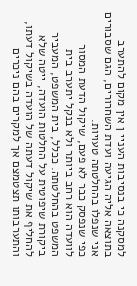למסקנה כי בנסיבות העניי ן אין מקום להתערב בתוצאה אליה הגיעה ועדת השחרורים, הגם שסבורים אני שנפלו בהחלטתה טעויות.
כפי שנפסק כבר לא פעם, שיקול הדעת המסור לוועדה הוא רחב ביותר ולא בנקל יתערב בית המשפט בהחלטתה. ככלל, בית המשפט, המעביר ביקורת שיפוטית על החלטות הועדה, ייטה שלא להחליף את שיקול דעתה של הועדה בשיקול דעתו, והתערבותו תצטמצם אך למקרים בהם ניכרים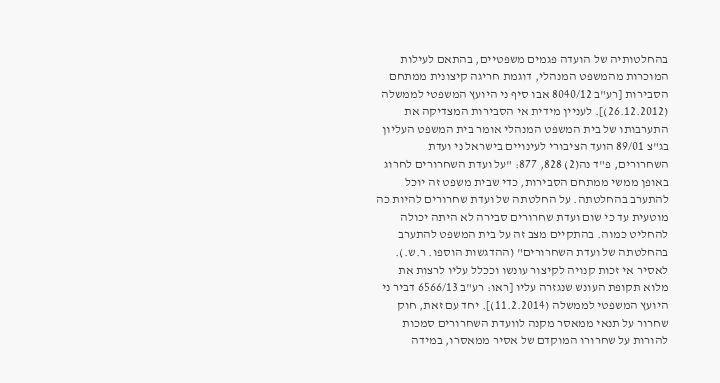בהחלטותיה של הועדה פגמים משפטיים, בהתאם לעילות המוכרות מהמשפט המנהלי, דוגמת חריגה קיצונית ממתחם הסבירות [רע"ב 8040/12 אבו סיף ני היועץ המשפטי לממשלה (26.12.2012)]. לעניין מידית אי הסבירות המצדיקה את התערבותו של בית המשפט המנהלי אומר בית המשפט העליון בג"צ 89/01 הועד הציבורי לעינויים בישראל ני ועדת השחרורים, פ"ד נה(2) 828, 877: "על ועדת השחרורים לחרוג באופן ממשי ממתחם הסבירות, כדי שבית משפט זה יוכל להתערב בהחלטתה. על החלטתה של ועדת שחרורים להיות כה מוטעית עד כי שום ועדת שחרורים סבירה לא היתה יכולה להחליט כמוה. בהתקיים מצב זה על בית המשפט להתערב בהחלטתה של ועדת השחרורים" (ההדגשות הוספו. ר.ש.).
לאסיר אי זכות קנויה לקיצור עונשו וככלל עליו לרצות את מלוא תקופת העונש שנגזרה עליו [ראו: רע"ב 6566/13 דביר ני היועץ המשפטי לממשלה (11.2.2014)]. יחד עם זאת, חוק שחרור על תנאי ממאסר מקנה לוועדת השחרורים סמכות להורות על שחרורו המוקדם של אסיר ממאסרו, במידה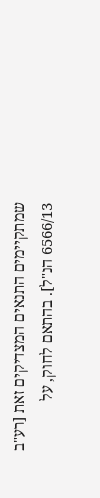שמתקיימים התנאים המצדיקים זאת [רע"ב 6566/13 הנ"ל]. בהתאם לחוק, על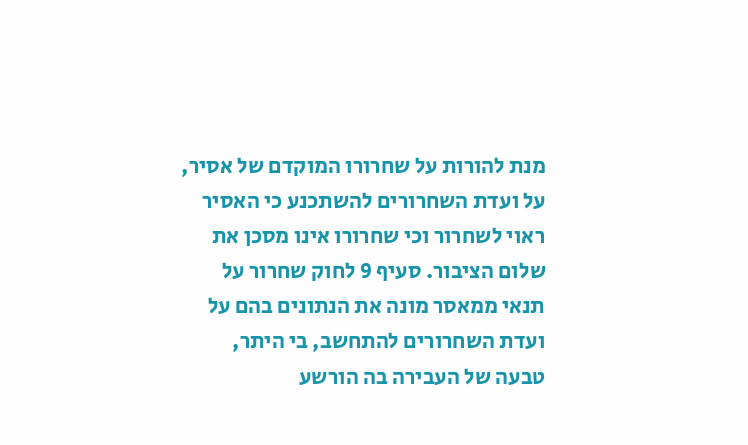מנת להורות על שחרורו המוקדם של אסיר, על ועדת השחרורים להשתכנע כי האסיר ראוי לשחרור וכי שחרורו אינו מסכן את שלום הציבור. סעיף 9 לחוק שחרור על תנאי ממאסר מונה את הנתונים בהם על ועדת השחרורים להתחשב, בי היתר, טבעה של העבירה בה הורשע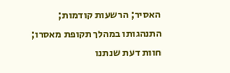האסיר; הרשעות קודמות; התנהגותו במהלך תקופת מאסרו; חוות דעת שנתנו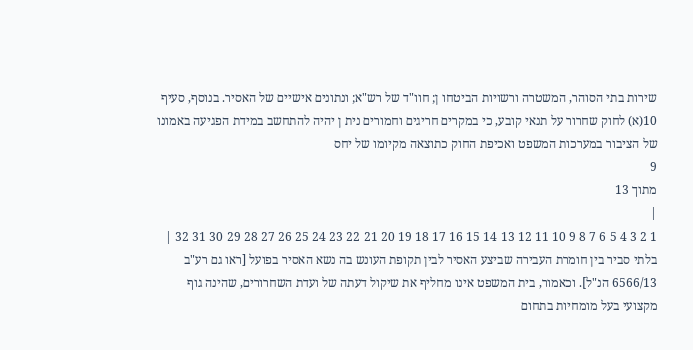שירות בתי הסוהר, המשטרה ורשויות הביטחו ן; חוו"ד של רש"א; ונתונים אישיים של האסיר. בנוסף, סעיף 10(א) לחוק שחרור על תנאי קובע, כי במקרים חריגים וחמורים נית ן יהיה להתחשב במידת הפגיעה באמונו של הציבור במערכות המשפט ואכיפת החוק כתוצאה מקיומו של יחס
9
מתוך 13
|
1 2 3 4 5 6 7 8 9 10 11 12 13 14 15 16 17 18 19 20 21 22 23 24 25 26 27 28 29 30 31 32 |
בלתי סביר בין חומרת העבירה שביצע האסיר לבין תקופת העונש בה נשא האסיר בפועל [ראו גם רע"ב 6566/13 הנ"ל]. וכאמור, בית המשפט אינו מחליף את שיקול דעתה של ועדת השחרורים, שהינה גוף מקצועי בעל מומחיות בתחום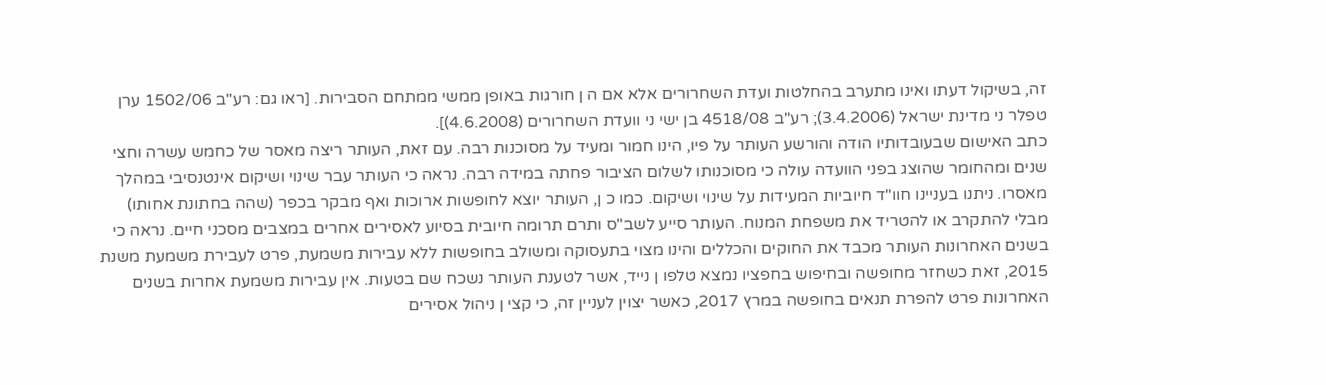זה, בשיקול דעתו ואינו מתערב בהחלטות ועדת השחרורים אלא אם ה ן חורגות באופן ממשי ממתחם הסבירות. [ראו גם: רע"ב 1502/06 ערן טפלר ני מדינת ישראל (3.4.2006); רע"ב 4518/08 בן ישי ני וועדת השחרורים (4.6.2008)].
כתב האישום שבעובדותיו הודה והורשע העותר על פיו, הינו חמור ומעיד על מסוכנות רבה. עם זאת, העותר ריצה מאסר של כחמש עשרה וחצי שנים ומהחומר שהוצג בפני הוועדה עולה כי מסוכנותו לשלום הציבור פחתה במידה רבה. נראה כי העותר עבר שינוי ושיקום אינטנסיבי במהלך מאסרו. ניתנו בעניינו חוו"ד חיוביות המעידות על שינוי ושיקום. כמו כ ן, העותר יוצא לחופשות ארוכות ואף מבקר בכפר (שהה בחתונת אחותו) מבלי להתקרב או להטריד את משפחת המנוח. העותר סייע לשב"ס ותרם תרומה חיובית בסיוע לאסירים אחרים במצבים מסכני חיים. נראה כי בשנים האחרונות העותר מכבד את החוקים והכללים והינו מצוי בתעסוקה ומשולב בחופשות ללא עבירות משמעת, פרט לעבירת משמעת משנת 2015, זאת כשחזר מחופשה ובחיפוש בחפציו נמצא טלפו ן נייד, אשר לטענת העותר נשכח שם בטעות. אין עבירות משמעת אחרות בשנים האחרונות פרט להפרת תנאים בחופשה במרץ 2017, כאשר יצוין לעניין זה, כי קצי ן ניהול אסירים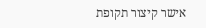אישר קיצור תקופת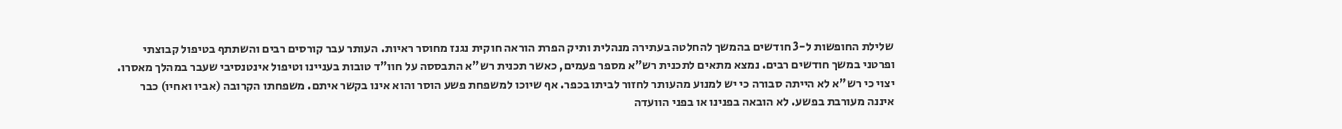שלילת החופשות ל-3 חודשים בהמשך להחלטה בעתירה מנהלית ותיק הפרת הוראה חוקית נגנז מחוסר ראיות. העותר עבר קורסים רבים והשתתף בטיפול קבוצתי ופרטני במשך חודשים רבים. נמצא מתאים לתכנית רש"א מספר פעמים, כאשר תכנית רש"א התבססה על חוו"ד טובות בעניינו וטיפול אינטנסיבי שעבר במהלך מאסרו. יצוי כי רש"א לא הייתה סבורה כי יש למנוע מהעותר לחזור לביתו בכפר. אף שיוכו למשפחת פשע הוסר והוא אינו בקשר איתם. משפחתו הקרובה (אביו ואחיו) כבר איננה מעורבת בפשע. לא הובאה בפנינו או בפני הוועדה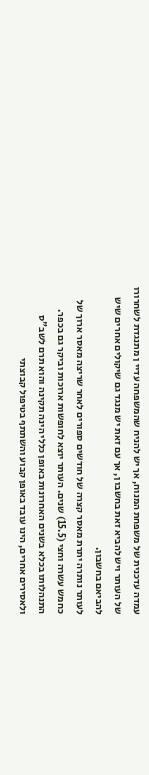עמדה עדכנית של משפחת המנוח, אך יש להניח שהמשפחה עדיי ן מתנגדת לשחרורו של העותר ויש להביא זאת בחשבו ן, אך עם זאת יש מנגד גם שיקולים אחרים שיש להביאם בחשבון.
לעותר נותרה יתרת מאסר קצרה של חודשים ספורים לאחר שריצה מאסר ארוך של כחמש עשרה וחצי (15.5) שנים. העותר יוצא לחופשות ארוכות וביקר גם בכפר. התנהלותו בכלא בשנים האחרונות באופן כללי הינה תקינה והוא תרם לשב"ס ולאסירים אחרים, הינו עובד באופן קבוע והשתתף בטיפול קבוצתי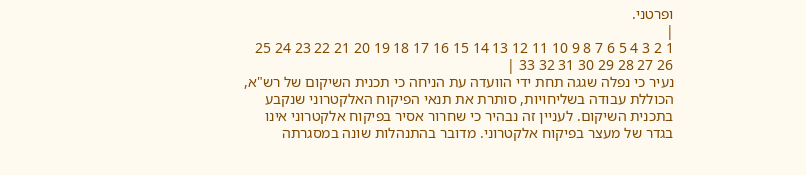ופרטני.
|
1 2 3 4 5 6 7 8 9 10 11 12 13 14 15 16 17 18 19 20 21 22 23 24 25 26 27 28 29 30 31 32 33 |
נעיר כי נפלה שגגה תחת ידי הוועדה עת הניחה כי תכנית השיקום של רש"א, הכוללת עבודה בשליחויות, סותרת את תנאי הפיקוח האלקטרוני שנקבע בתכנית השיקום. לעניין זה נבהיר כי שחרור אסיר בפיקוח אלקטרוני אינו בגדר של מעצר בפיקוח אלקטרוני. מדובר בהתנהלות שונה במסגרתה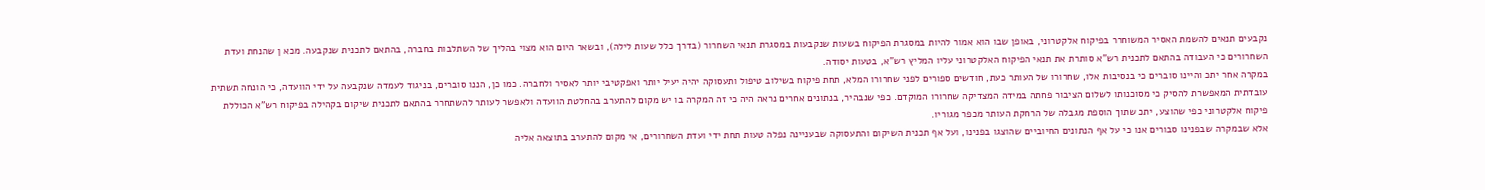נקבעים תנאים להשמת האסיר המשוחרר בפיקוח אלקטרוני, באופן שבו הוא אמור להיות במסגרת הפיקוח בשעות שנקבעות במסגרת תנאי השחרור (בדרך כלל שעות לילה), ובשאר היום הוא מצוי בהליך של השתלבות בחברה, בהתאם לתכנית שנקבעה. מכא ן שהנחת ועדת השחרורים כי העבודה בהתאם לתכנית רש"א סותרת את תנאי הפיקוח האלקטרוני עליו המליץ רש"א, בטעות יסודה.
במקרה אחר יתכ והיינו סוברים כי בנסיבות אלו, שחרורו של העותר כעת, חודשים ספורים לפני שחרורו המלא, תחת פיקוח בשילוב טיפול ותעסוקה יהיה יעיל יותר ואפקטיבי יותר לאסיר ולחברה. כמו כן, הננו סוברים, בניגוד לעמדה שנקבעה על ידי הוועדה, כי הונחה תשתית עובדתית המאפשרת להסיק כי מסוכנותו לשלום הציבור פחתה במידה המצדיקה שחרורו המוקדם. כפי שנבהיר, בנתונים אחרים נראה היה כי זה המקרה בו יש מקום להתערב בהחלטת הוועדה ולאפשר לעותר להשתחרר בהתאם לתכנית שיקום בקהילה בפיקוח רש"א הכוללת פיקוח אלקטרוני כפי שהוצע, יתכ שתוך הוספת מגבלה של הרחקת העותר מכפר מגוריו.
אלא שבמקרה שבפנינו סבורים אנו כי על אף הנתונים החיוביים שהוצגו בפנינו, ועל אף תכנית השיקום והתעסוקה שבעניינה נפלה טעות תחת ידי ועדת השחרורים, אי מקום להתערב בתוצאה אליה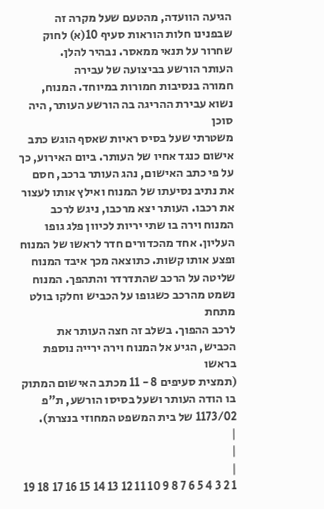הגיעה הוועדה, מהטעם שעל מקרה זה שבפנינו חלות הוראות סעיף 10(א) לחוק שחרור על תנאי ממאסר. נבהיר להלן.
העותר הורשע בביצועה של עבירה
חמורה בנסיבות חמורות במיוחד. המנוח, נשוא עבירת ההריגה בה הורשע העותר, היה סוכן
משטרתי שעל בסיס ראיות שאסף הוגש כתב אישום כנגד אחיו של העותר. ביום האירוע, כך
על פי כתב האישום, נהג העותר ברכב, חסם את נתיב נסיעתו של המנוח ואילץ אותו לעצור
את רכבו. העותר יצא מרכבו, ניגש לרכב המנוח וירה בו שתי יריות לכיוון פלג גופו
העליון. אחד מהכדורים חדר לראשו של המנוח ופצע אותו קשות. כתוצאה מכך איבד המנוח
שליטה על הרכב שהתדרדר והתהפך. המנוח נשמט מהרכב כשגופו על הכביש וחלקו בולט מתחת
לרכב ההפוך. בשלב זה חצה העותר את הכביש, הגיע אל המנוח וירה ירייה נוספת בראשו
(תמצית סעיפים 8 - 11 מכתב האישום המתוק בו הודה העותר ושעל בסיסו הורשע, ת"פ
1173/02 של בית המשפט המחוזי בנצרת).
|
|
|
1 2 3 4 5 6 7 8 9 10 11 12 13 14 15 16 17 18 19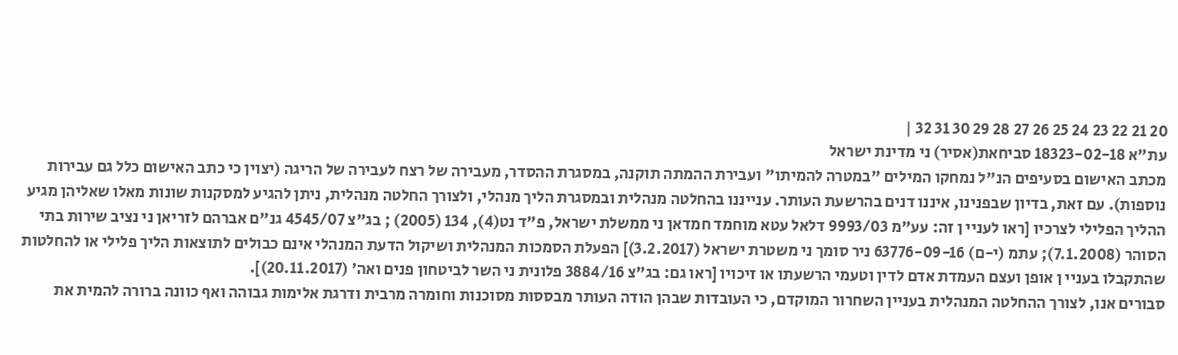20 21 22 23 24 25 26 27 28 29 30 31 32 |
עת"א 18323-02-18 סביחאת(אסיר) ני מדינת ישראל
מכתב האישום בסעיפים הנ"ל נמחקו המילים "במטרה להמיתו" ועבירת ההמתה תוקנה, במסגרת ההסדר, מעבירה של רצח לעבירה של הריגה (יצוין כי כתב האישום כלל גם עבירות נוספות). עם זאת, בדיון שבפנינו, איננו דנים בהרשעת העותר. ענייננו בהחלטה מנהלית ובמסגרת הליך מנהלי, ולצורך החלטה מנהלית, ניתן להגיע למסקנות שונות מאלו שאליהן מגיע ההליך הפלילי לצרכיו [ראו לעניי ן זה: עע"מ 9993/03 דלאל עטא מוחמד חמדאן ני ממשלת ישראל, פ"ד נט(4), 134 (2005) ; בג"צ 4545/07 גנ"ם אברהם לזריאן ני נציב שירות בתי הסוהר (7.1.2008); עתמ (י-ם) 63776-09-16 ניר סומך ני משטרת ישראל (3.2.2017)] הפעלת הסמכות המנהלית ושיקול הדעת המנהלי אינם כבולים לתוצאות הליך פלילי או להחלטות שהתקבלו בעניי ן אופן ועצם העמדת אדם לדין וטעמי הרשעתו או זיכויו [ראו גם: בג"צ 3884/16 פלונית ני השר לביטחון פנים ואה׳ (20.11.2017)].
סבורים אנו, לצורך ההחלטה המנהלית בעניין השחרור המוקדם, כי העובדות שבהן הודה העותר מבססות מסוכנות וחומרה מרבית ודרגת אלימות גבוהה ואף כוונה ברורה להמית את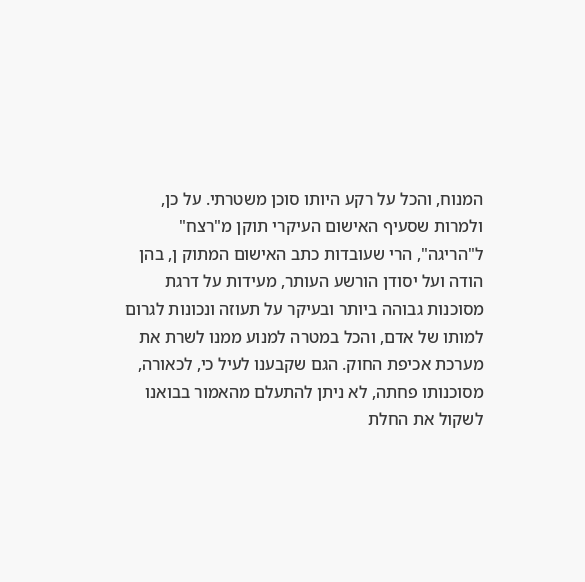המנוח, והכל על רקע היותו סוכן משטרתי. על כן, ולמרות שסעיף האישום העיקרי תוקן מ"רצח" ל"הריגה", הרי שעובדות כתב האישום המתוק ן, בהן הודה ועל יסודן הורשע העותר, מעידות על דרגת מסוכנות גבוהה ביותר ובעיקר על תעוזה ונכונות לגרום למותו של אדם, והכל במטרה למנוע ממנו לשרת את מערכת אכיפת החוק. הגם שקבענו לעיל כי, לכאורה, מסוכנותו פחתה, לא ניתן להתעלם מהאמור בבואנו לשקול את החלת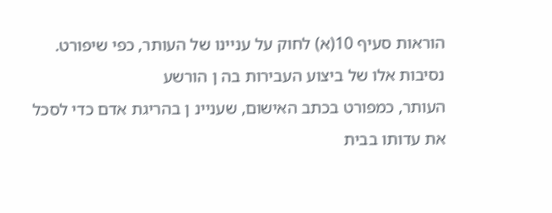הוראות סעיף 10(א) לחוק על עניינו של העותר, כפי שיפורט.
נסיבות אלו של ביצוע העבירות בה ן הורשע
העותר, כמפורט בכתב האישום, שעניינ ן בהריגת אדם כדי לסכל את עדותו בבית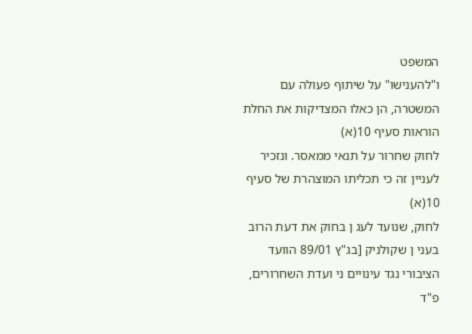המשפט
ו"להענישו" על שיתוף פעולה עם המשטרה, הן כאלו המצדיקות את החלת הוראות סעיף 10(א)
לחוק שחרור על תנאי ממאסר. ונזכיר לעניין זה כי תכליתו המוצהרת של סעיף 10(א)
לחוק, שנועד לעג ן בחוק את דעת הרוב בעני ן שקולניק [בג"ץ 89/01 הוועד הציבורי נגד עינויים ני ועדת השחרורים, פ"ד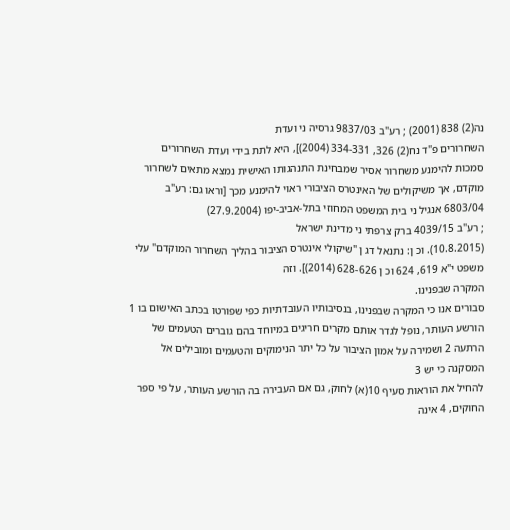נה(2) 838 (2001) ; רע"ב 9837/03 גרסיה ני ועדת
השחרורים פ"ד נח(2) 326, 334-331 (2004)], היא לתת בידי ועדת השחרורים
סמכות להימנע משחרור אסיר שמבחינת התנהגותו האישית נמצא מתאים לשחרור
מוקדם, אך משיקולים של האינטרס הציבורי ראוי להימנע מכך [וראו גם: רע"ב 6803/04 אנגיל ני בית המשפט המחוזי בתל-אביב-יפו (27.9.2004)
; רע"ב 4039/15 ברק צרפתי ני מדינת ישראל
(10.8.2015). וכ ן: נתנאל דג ן "שיקולי אינטרס הציבור בהליך השחרור המוקדם" עלי משפט י"א 619, 624 וכ ן 628-626 (2014)]. וזה
המקרה שבפנינו.
סבורים אנו כי המקרה שבפנינו, בנסיבותיו העובדתיות כפי שפורטו בכתב האישום בו 1
הורשע העותר, נופל לגדר אותם מקרים חריגים במיוחד בהם גוברים הטעמים של הרתעה 2 ושמירה על אמון הציבור על כל יתר הנימוקים והטעמים ומובילים אל המסקנה כי יש 3
להחיל את הוראות סעיף 10(א) לחוק, גם אם העבירה בה הורשע העותר, על פי ספר החוקים, 4 אינה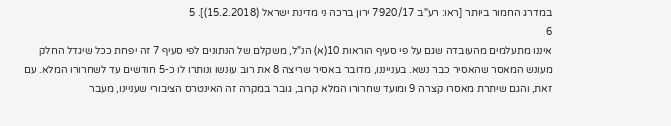במדרג החמור ביותר [ראו: רע"ב 7920/17 ירון ברכה ני מדינת ישראל (15.2.2018)]. 5
6
איננו מתעלמים מהעובדה שגם על פי סעיף הוראות 10(א) הנ"ל, משקלם של הנתונים לפי סעיף 7 זה יפחת ככל שיגדל החלק מעונש המאסר שהאסיר כבר נשא. בענייננו, מדובר באסיר שריצה 8 את רוב עונשו ונותרו לו כ-5 חודשים עד לשחרורו המלא. עם זאת, והגם שיתרת מאסרו קצרה 9 ומועד שחרורו המלא קרוב, גובר במקרה זה האינטרס הציבורי שעניינו, מעבר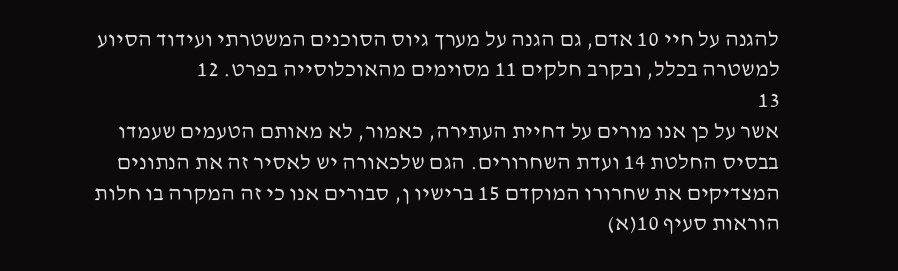להגנה על חיי 10 אדם, גם הגנה על מערך גיוס הסוכנים המשטרתי ועידוד הסיוע למשטרה בכלל, ובקרב חלקים 11 מסוימים מהאוכלוסייה בפרט. 12
13
אשר על כן אנו מורים על דחיית העתירה, כאמור, לא מאותם הטעמים שעמדו בבסיס החלטת 14 ועדת השחרורים. הגם שלכאורה יש לאסיר זה את הנתונים המצדיקים את שחרורו המוקדם 15 ברישיו ן, סבורים אנו כי זה המקרה בו חלות הוראות סעיף 10(א)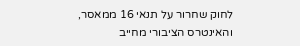לחוק שחרור על תנאי 16 ממאסר, והאינטרס הציבורי מחייב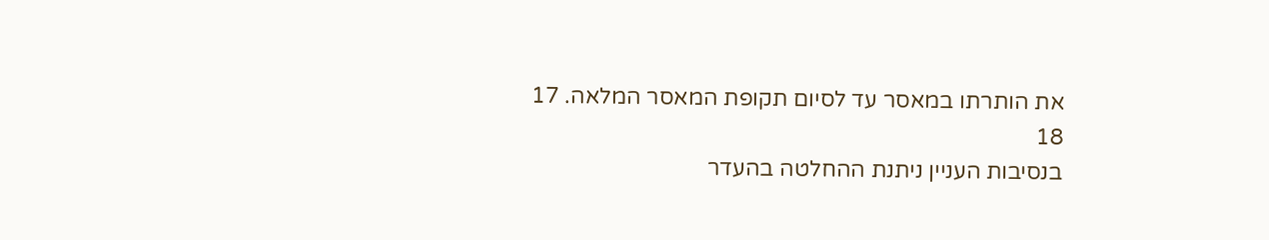את הותרתו במאסר עד לסיום תקופת המאסר המלאה. 17
18
בנסיבות העניין ניתנת ההחלטה בהעדר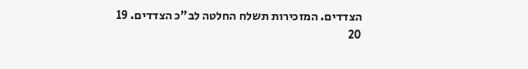הצדדים. המזכירות תשלח החלטה לב"כ הצדדים. 19
20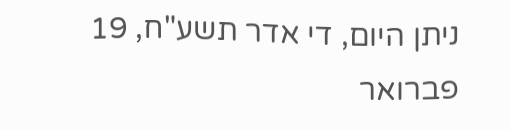ניתן היום, די אדר תשע"ח, 19 פברואר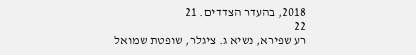2018, בהעדר הצדדים. 21
22
רע שפירא, נשיא ג. ציגלר, שופטת שמואל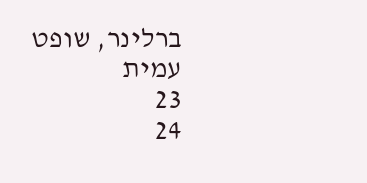ברלינר, שופט עמית
23
24